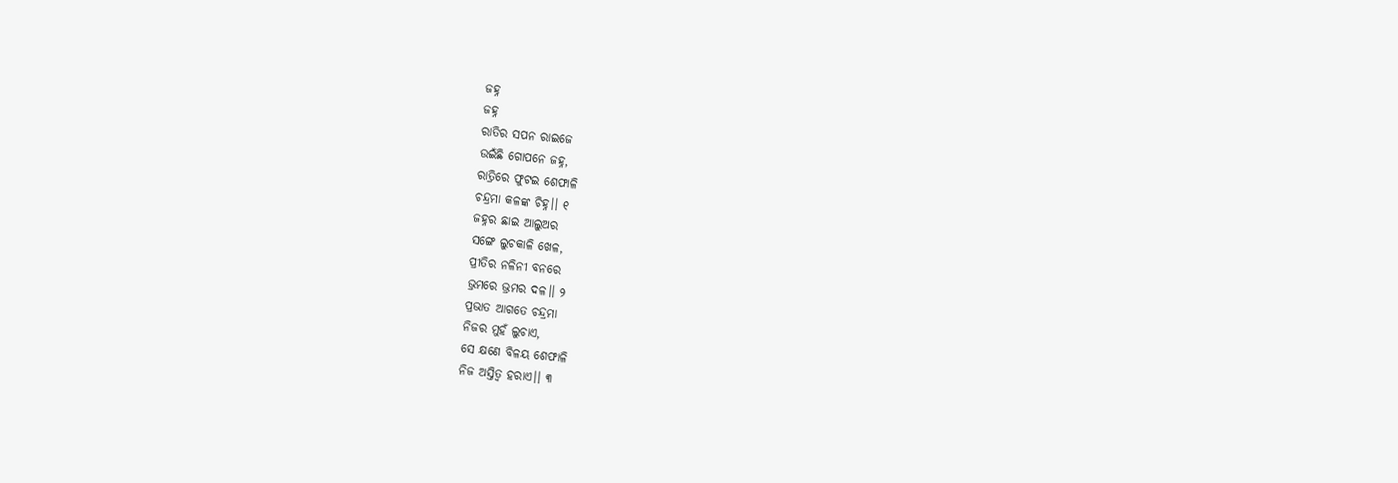ଜହ୍ନ
ଜହ୍ନ
ରାତିର ସପନ ରାଇଜେ
ଉଇଁଛି ଗୋପନେ ଜହ୍ନ,
ରାତ୍ରିରେ ଫୁଟଇ ଶେଫାଳି
ଚନ୍ଦ୍ରମା କଳଙ୍କ ଚିହ୍ନ।। ୧
ଜହ୍ନର ଛାଇ ଆଲୁଅର
ସଙ୍ଗେ ଲୁଚକାଳି ଖେଳ,
ପ୍ରୀତିର ନଳିନୀ ବନରେ
ଭ୍ରମରେ ଭ୍ରମର ଦଳ।। ୨
ପ୍ରଭାତ ଆଗତେ ଚନ୍ଦ୍ରମା
ନିଜର ମୁହଁ ଲୁଚାଏ,
ସେ କ୍ଷଣେ ବିଳୟ ଶେଫାଳି
ନିଜ ଅସ୍ତିତ୍ୱ ହରାଏ।। ୩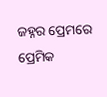ଜହ୍ନର ପ୍ରେମରେ ପ୍ରେମିକ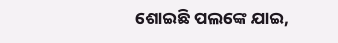ଶୋଇଛି ପଲଙ୍କେ ଯାଇ,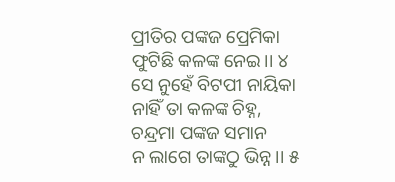ପ୍ରୀତିର ପଙ୍କଜ ପ୍ରେମିକା
ଫୁଟିଛି କଳଙ୍କ ନେଇ।। ୪
ସେ ନୁହେଁ ବିଟପୀ ନାୟିକା
ନାହିଁ ତା କଳଙ୍କ ଚିହ୍ନ,
ଚନ୍ଦ୍ରମା ପଙ୍କଜ ସମାନ
ନ ଲାଗେ ତାଙ୍କଠୁ ଭିନ୍ନ।। ୫